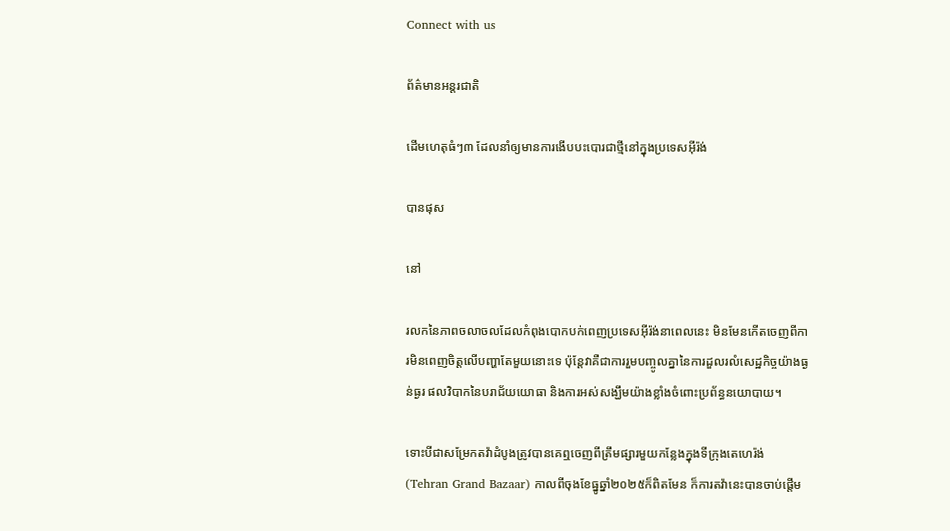Connect with us

ព័ត៌មានអន្ដរជាតិ

ដើមហេតុធំៗ៣ ដែលនាំឲ្យមានការងើបបះបោរជាថ្មីនៅក្នុងប្រទេសអ៊ីរ៉ង់

បានផុស

នៅ

រលកនៃភាពចលាចលដែលកំពុងបោកបក់ពេញប្រទេសអ៊ីរ៉ង់នាពេលនេះ មិនមែនកើតចេញពីការមិនពេញចិត្តលើបញ្ហាតែមួយនោះទេ ប៉ុន្តែវាគឺជាការរួមបញ្ចូលគ្នានៃការដួលរលំសេដ្ឋកិច្ចយ៉ាងធ្ងន់ធ្ងរ ផលវិបាកនៃបរាជ័យយោធា និងការអស់សង្ឃឹមយ៉ាងខ្លាំងចំពោះប្រព័ន្ធនយោបាយ។

ទោះបីជាសម្រែកតវ៉ាដំបូងត្រូវបានគេឮចេញពីត្រឹមផ្សារមួយកន្លែងក្នុងទីក្រុងតេហេរ៉ង់ (Tehran Grand Bazaar) កាលពីចុងខែធ្នូឆ្នាំ២០២៥ក៏ពិតមែន ក៏ការតវ៉ានេះបានចាប់ផ្តើម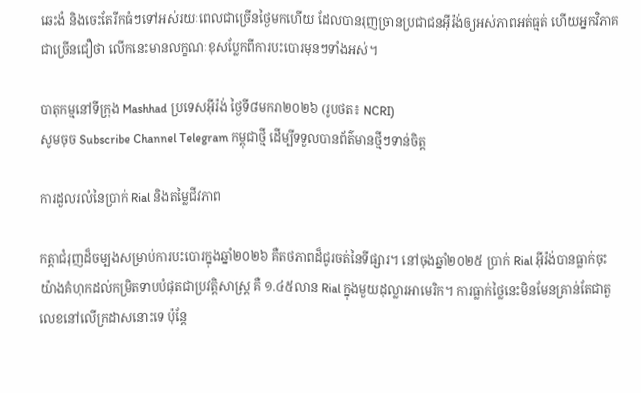ឆេះងំ និងចេះតែរីកធំៗទៅអស់រយៈពេលជាច្រើនថ្ងៃមកហើយ ដែលបានរុញច្រានប្រជាជនអ៊ីរ៉ង់ឲ្យអស់ភាពអត់ធ្មត់ ហើយអ្នកវិភាគជាច្រើនជឿថា លើកនេះមានលក្ខណៈខុសប្លែកពីការបះបោរមុនៗទាំងអស់។

បាតុកម្មនៅទីក្រុង Mashhad ប្រទេសអ៊ីរ៉ង់ ថ្ងៃទី៨មករា២០២៦ (រូបថត៖ NCRI)
សូមចុច Subscribe Channel Telegram កម្ពុជាថ្មី ដើម្បីទទួលបានព័ត៌មានថ្មីៗទាន់ចិត្ត

ការដួលរលំនៃប្រាក់ Rial និងតម្លៃជីវភាព

កត្តាជំរុញដ៏ចម្បងសម្រាប់ការបះបោរក្នុងឆ្នាំ២០២៦ គឺតថភាពដ៏ជូរចត់នៃទីផ្សារ។ នៅចុងឆ្នាំ២០២៥ ប្រាក់ Rial អ៊ីរ៉ង់បានធ្លាក់ចុះយ៉ាងគំហុកដល់កម្រិតទាបបំផុតជាប្រវត្តិសាស្ត្រ គឺ ១.៤៥លាន Rial ក្នុងមួយដុល្លារអាមេរិក។ ការធ្លាក់ថ្លៃនេះមិនមែនគ្រាន់តែជាតួលេខនៅលើក្រដាសនោះទេ ប៉ុន្តែ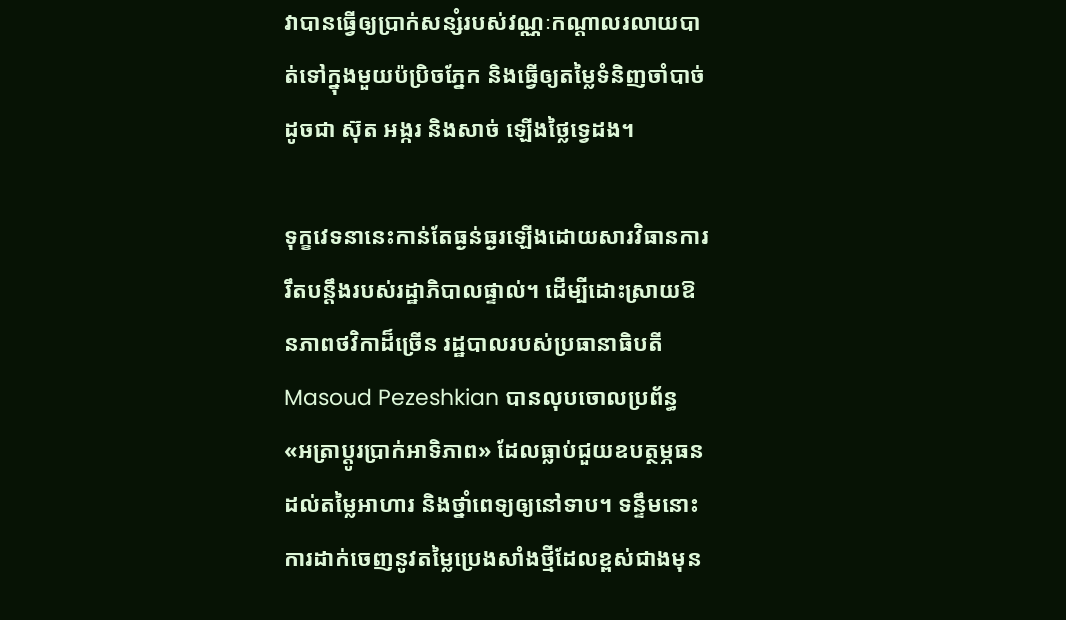វាបានធ្វើឲ្យប្រាក់សន្សំរបស់វណ្ណៈកណ្តាលរលាយបាត់ទៅក្នុងមួយប៉ប្រិចភ្នែក និងធ្វើឲ្យតម្លៃទំនិញចាំបាច់ដូចជា ស៊ុត អង្ករ និងសាច់ ឡើងថ្លៃទ្វេដង។

ទុក្ខវេទនានេះកាន់តែធ្ងន់ធ្ងរឡើងដោយសារវិធានការរឹតបន្តឹងរបស់រដ្ឋាភិបាលផ្ទាល់។ ដើម្បីដោះស្រាយឱនភាពថវិកាដ៏ច្រើន រដ្ឋបាលរបស់ប្រធានាធិបតី Masoud Pezeshkian បានលុបចោលប្រព័ន្ធ «អត្រាប្តូរប្រាក់អាទិភាព» ដែលធ្លាប់ជួយឧបត្ថម្ភធនដល់តម្លៃអាហារ និងថ្នាំពេទ្យឲ្យនៅទាប។ ទន្ទឹមនោះ ការដាក់ចេញនូវតម្លៃប្រេងសាំងថ្មីដែលខ្ពស់ជាងមុន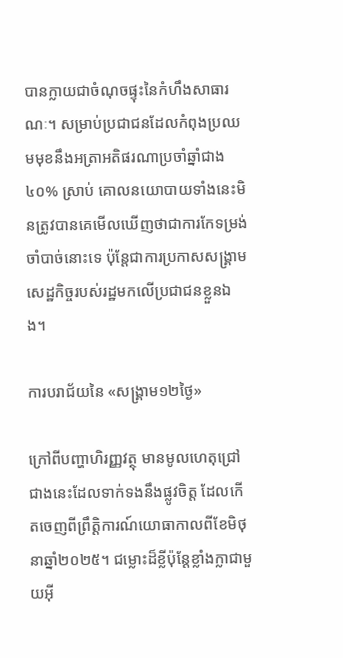បានក្លាយជាចំណុចផ្ទុះនៃកំហឹងសាធារណៈ។ សម្រាប់ប្រជាជនដែលកំពុងប្រឈមមុខនឹងអត្រាអតិផរណាប្រចាំឆ្នាំជាង ៤០% ស្រាប់ គោលនយោបាយទាំងនេះមិនត្រូវបានគេមើលឃើញថាជាការកែទម្រង់ចាំបាច់នោះទេ ប៉ុន្តែជាការប្រកាសសង្រ្គាមសេដ្ឋកិច្ចរបស់រដ្ឋមកលើប្រជាជនខ្លួនឯង។

ការបរាជ័យនៃ «សង្រ្គាម១២ថ្ងៃ»

ក្រៅពីបញ្ហាហិរញ្ញវត្ថុ មានមូលហេតុជ្រៅជាងនេះដែលទាក់ទងនឹងផ្លូវចិត្ត ដែលកើតចេញពីព្រឹត្តិការណ៍យោធាកាលពីខែមិថុនាឆ្នាំ២០២៥។ ជម្លោះដ៏ខ្លីប៉ុន្តែខ្លាំងក្លាជាមួយអ៊ី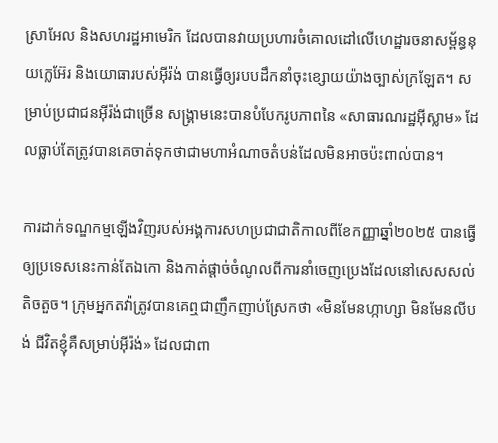ស្រាអែល និងសហរដ្ឋអាមេរិក ដែលបានវាយប្រហារចំគោលដៅលើហេដ្ឋារចនាសម្ព័ន្ធនុយក្លេអ៊ែរ និងយោធារបស់អ៊ីរ៉ង់ បានធ្វើឲ្យរបបដឹកនាំចុះខ្សោយយ៉ាងច្បាស់ក្រឡែត។ សម្រាប់ប្រជាជនអ៊ីរ៉ង់ជាច្រើន សង្រ្គាមនេះបានបំបែករូបភាពនៃ «សាធារណរដ្ឋអ៊ីស្លាម» ដែលធ្លាប់តែត្រូវបានគេចាត់ទុកថាជាមហាអំណាចតំបន់ដែលមិនអាចប៉ះពាល់បាន។

ការដាក់ទណ្ឌកម្មឡើងវិញរបស់អង្គការសហប្រជាជាតិកាលពីខែកញ្ញាឆ្នាំ២០២៥ បានធ្វើឲ្យប្រទេសនេះកាន់តែឯកោ និងកាត់ផ្តាច់ចំណូលពីការនាំចេញប្រេងដែលនៅសេសសល់តិចតួច។ ក្រុមអ្នកតវ៉ាត្រូវបានគេឮជាញឹកញាប់ស្រែកថា «មិនមែនហ្កាហ្សា មិនមែនលីបង់ ជីវិតខ្ញុំគឺសម្រាប់អ៊ីរ៉ង់» ដែលជាពា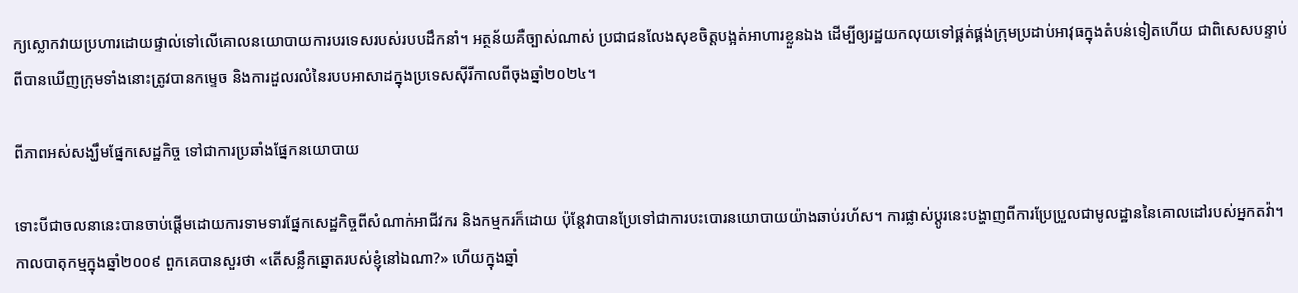ក្យស្លោកវាយប្រហារដោយផ្ទាល់ទៅលើគោលនយោបាយការបរទេសរបស់របបដឹកនាំ។ អត្ថន័យគឺច្បាស់ណាស់ ប្រជាជនលែងសុខចិត្តបង្អត់អាហារខ្លួនឯង ដើម្បីឲ្យរដ្ឋយកលុយទៅផ្គត់ផ្គង់ក្រុមប្រដាប់អាវុធក្នុងតំបន់ទៀតហើយ ជាពិសេសបន្ទាប់ពីបានឃើញក្រុមទាំងនោះត្រូវបានកម្ទេច និងការដួលរលំនៃរបបអាសាដក្នុងប្រទេសស៊ីរីកាលពីចុងឆ្នាំ២០២៤។

ពីភាពអស់សង្ឃឹមផ្នែកសេដ្ឋកិច្ច ទៅជាការប្រឆាំងផ្នែកនយោបាយ

ទោះបីជាចលនានេះបានចាប់ផ្តើមដោយការទាមទារផ្នែកសេដ្ឋកិច្ចពីសំណាក់អាជីវករ និងកម្មករក៏ដោយ ប៉ុន្តែវាបានប្រែទៅជាការបះបោរនយោបាយយ៉ាងឆាប់រហ័ស។ ការផ្លាស់ប្តូរនេះបង្ហាញពីការប្រែប្រួលជាមូលដ្ឋាននៃគោលដៅរបស់អ្នកតវ៉ា។ កាលបាតុកម្មក្នុងឆ្នាំ២០០៩ ពួកគេបានសួរថា «តើសន្លឹកឆ្នោតរបស់ខ្ញុំនៅឯណា?» ហើយក្នុងឆ្នាំ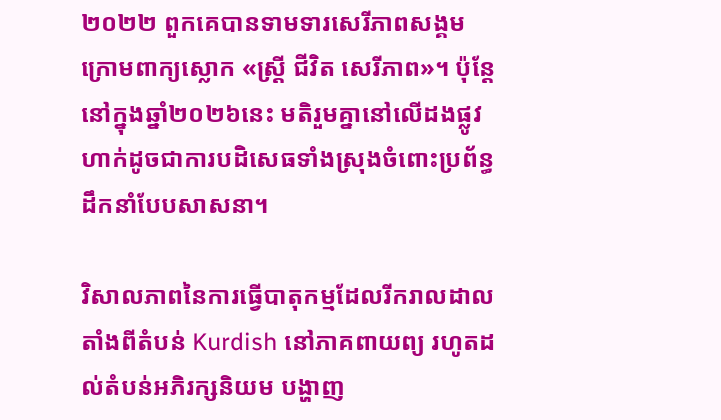២០២២ ពួកគេបានទាមទារសេរីភាពសង្គមក្រោមពាក្យស្លោក «ស្ត្រី ជីវិត សេរីភាព»។ ប៉ុន្តែនៅក្នុងឆ្នាំ២០២៦នេះ មតិរួមគ្នានៅលើដងផ្លូវហាក់ដូចជាការបដិសេធទាំងស្រុងចំពោះប្រព័ន្ធដឹកនាំបែបសាសនា។

វិសាលភាពនៃការធ្វើបាតុកម្មដែលរីករាលដាល តាំងពីតំបន់ Kurdish នៅភាគពាយព្យ រហូតដល់តំបន់អភិរក្សនិយម បង្ហាញ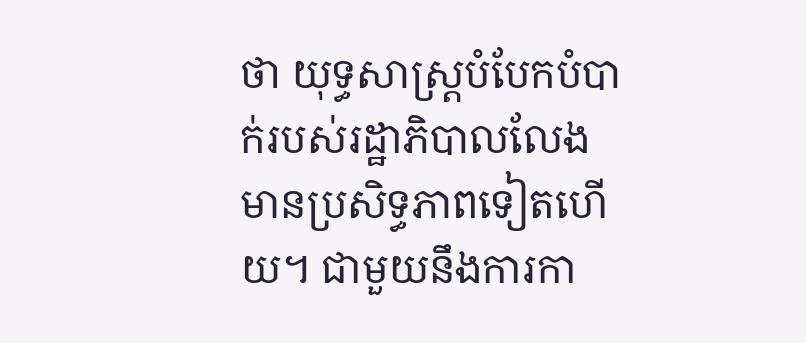ថា យុទ្ធសាស្ត្របំបែកបំបាក់របស់រដ្ឋាភិបាលលែងមានប្រសិទ្ធភាពទៀតហើយ។ ជាមួយនឹងការកា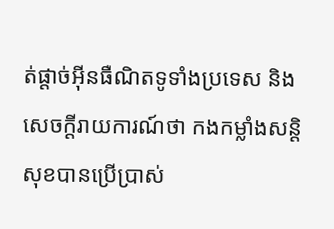ត់ផ្តាច់អ៊ីនធឺណិតទូទាំងប្រទេស និងសេចក្តីរាយការណ៍ថា កងកម្លាំងសន្តិសុខបានប្រើប្រាស់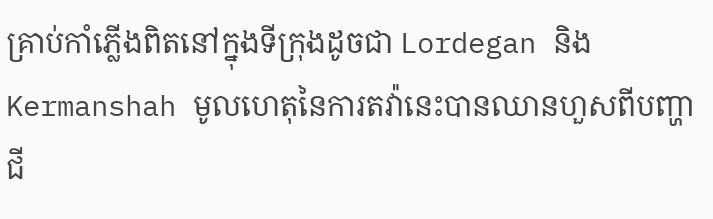គ្រាប់កាំភ្លើងពិតនៅក្នុងទីក្រុងដូចជា Lordegan និង Kermanshah មូលហេតុនៃការតវ៉ានេះបានឈានហួសពីបញ្ហាជី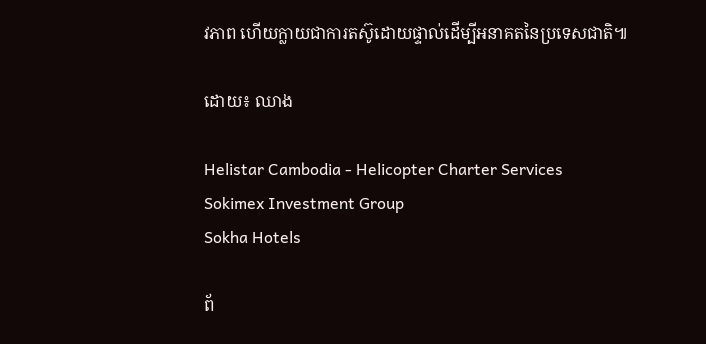វភាព ហើយក្លាយជាការតស៊ូដោយផ្ទាល់ដើម្បីអនាគតនៃប្រទេសជាតិ៕

ដោយ៖ ឈាង

Helistar Cambodia - Helicopter Charter Services
Sokimex Investment Group
Sokha Hotels

ព័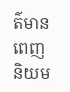ត៌មានពេញនិយម